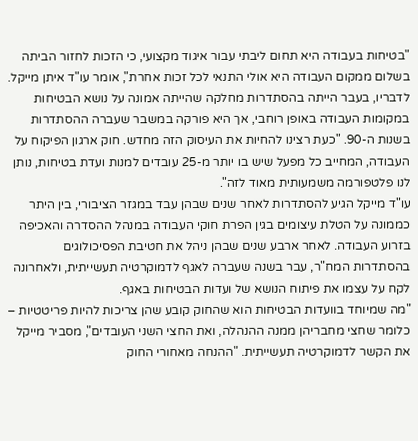"בטיחות בעבודה היא תחום ליבתי עבור איגוד מקצועי, כי הזכות לחזור הביתה בשלום ממקום העבודה היא אולי התנאי לכל זכות אחרת", אומר עו"ד איתן מייקל. לדבריו, בעבר הייתה בהסתדרות מחלקה שהייתה אמונה על נושא הבטיחות במקומות העבודה באופן רוחבי, אך היא פורקה במשבר שעברה ההסתדרות בשנות ה-90. "כעת רצינו להחיות את העיסוק הזה מחדש. חוק ארגון הפיקוח על העבודה, המחייב כל מפעל שיש בו יותר מ-25 עובדים למנות ועדת בטיחות, נותן לנו פלטפורמה משמעותית מאוד לזה".
עו"ד מייקל הגיע להסתדרות לאחר שנים שבהן עבד במגזר הציבורי, בין היתר כממונה על הטלת עיצומים בגין הפרת חוקי העבודה במנהל ההסדרה והאכיפה בזרוע העבודה. לאחר ארבע שנים שבהן ניהל את חטיבת הפסיכולוגים בהסתדרות המח"ר, עבר בשנה שעברה לאגף לדמוקרטיה תעשייתית, ולאחרונה לקח על עצמו את פיתוח הנושא של ועדות הבטיחות באגף.
"מה שמיוחד בוועדות הבטיחות הוא שהחוק קובע שהן צריכות להיות פריטטיות – כלומר שחצי מחבריהן ממנה ההנהלה, ואת החצי השני העובדים", מסביר מייקל את הקשר לדמוקרטיה תעשייתית. "ההנחה מאחורי החוק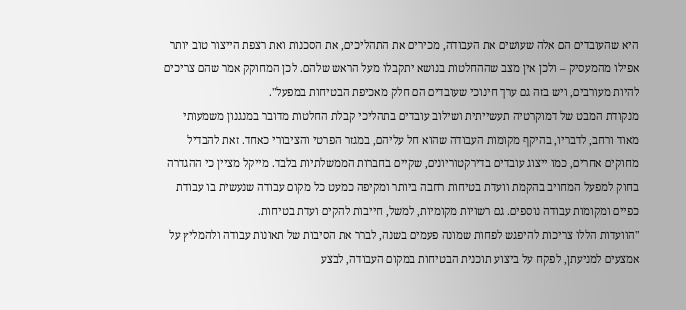היא שהעובדים הם אלה שעושים את העבודה, מכירים את התהליכים, את הסכנות ואת רצפת הייצור טוב יותר אפילו מהמעסיק – ולכן אין מצב שההחלטות בנושא יתקבלו מעל הראש שלהם. לכן המחוקק אמר שהם צריכים להיות מעורבים, ויש בזה גם ערך חינוכי שעובדים הם חלק מאכיפת הבטיחות במפעל".
מנקודת המבט של דמוקרטיה תעשייתית ושילוב עובדים בתהליכי קבלת החלטות מדובר במנגנון משמעותי מאוד ורחב, לדבריו, בהיקף מקומות העבודה שהוא חל עליהם, במגזר הפרטי והציבורי כאחד. זאת להבדיל מחוקים אחרים, כמו ייצוג עובדים בדירקטוריונים, שקיים בחברות הממשלתיות בלבד. מייקל מציין כי ההגדרה בחוק למפעל המחויב בהקמת וועדת בטיחות רחבה ביותר ומקיפה כמעט כל מקום עבודה שנעשית בו עבודת כפיים ומקומות עבודה נוספים. גם רשויות מקומיות, למשל, חייבות להקים ועדת בטיחות.
"הוועדות הללו צריכות להיפגש לפחות שמונה פעמים בשנה, לברר את הסיבות של תאונות עבודה ולהמליץ על אמצעים למניעתן, לפקח על ביצוע תוכנית הבטיחות במקום העבודה, לבצע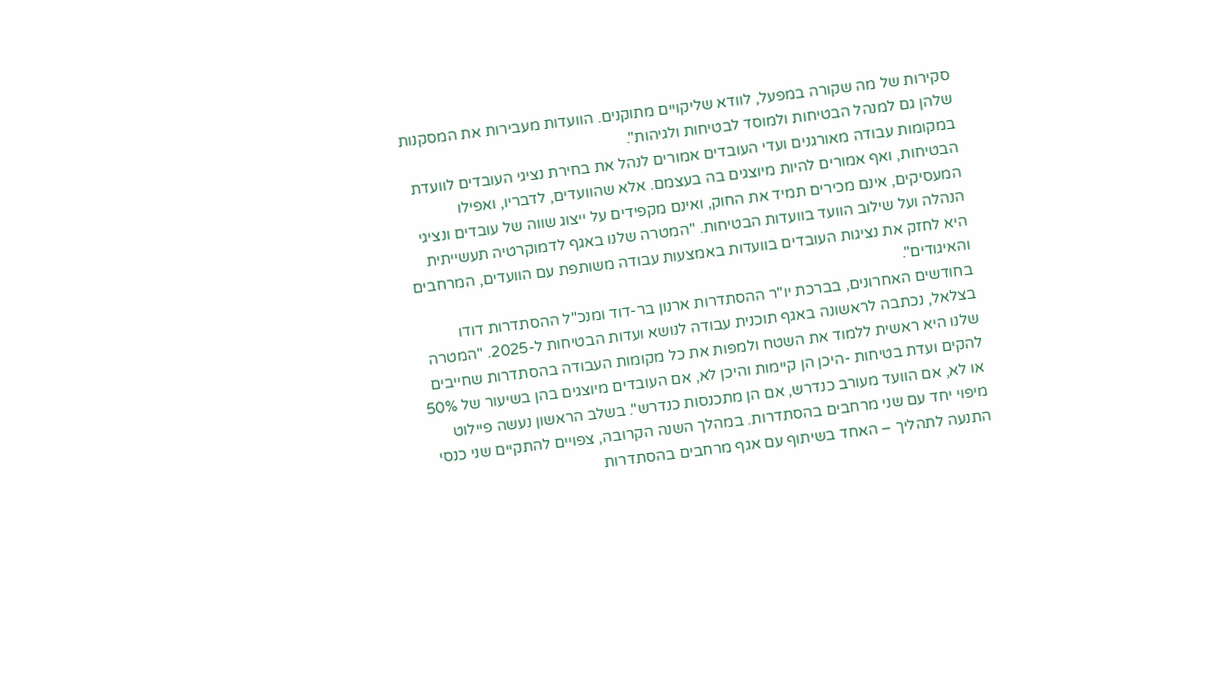סקירות של מה שקורה במפעל, לוודא שליקויים מתוקנים. הוועדות מעבירות את המסקנות שלהן גם למנהל הבטיחות ולמוסד לבטיחות ולגיהות".
במקומות עבודה מאורגנים ועדי העובדים אמורים לנהל את בחירת נציגי העובדים לוועדת הבטיחות, ואף אמורים להיות מיוצגים בה בעצמם. אלא שהוועדים, לדבריו, ואפילו המעסיקים, אינם מכירים תמיד את החוק, ואינם מקפידים על ייצוג שווה של עובדים ונציגי הנהלה ועל שילוב הוועד בוועדות הבטיחות. "המטרה שלנו באגף לדמוקרטיה תעשייתית היא לחזק את נציגות העובדים בוועדות באמצעות עבודה משותפת עם הוועדים, המרחבים והאיגודים".
בחודשים האחרונים, בברכת יו"ר ההסתדרות ארנון בר-דוד ומנכ"ל ההסתדרות דודו בצלאל, נכתבה לראשונה באגף תוכנית עבודה לנושא ועדות הבטיחות ל-2025. "המטרה שלנו היא ראשית ללמוד את השטח ולמפות את כל מקומות העבודה בהסתדרות שחייבים להקים ועדת בטיחות -היכן הן קיימות והיכן לא, אם העובדים מיוצגים בהן בשיעור של 50% או לא, אם הוועד מעורב כנדרש, אם הן מתכנסות כנדרש". בשלב הראשון נעשה פיילוט מיפוי יחד עם שני מרחבים בהסתדרות. במהלך השנה הקרובה, צפויים להתקיים שני כנסי התנעה לתהליך – האחד בשיתוף עם אגף מרחבים בהסתדרות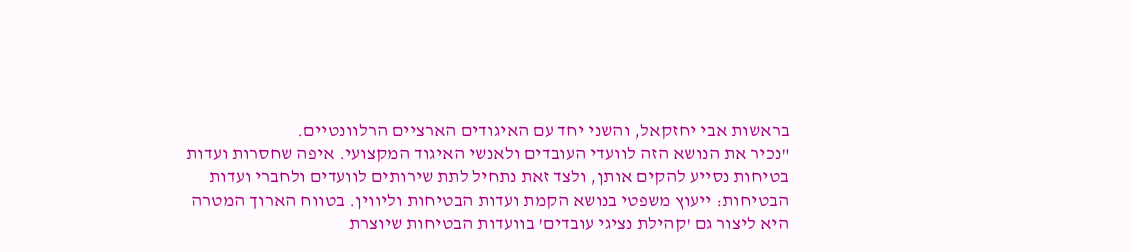בראשות אבי יחזקאל, והשני יחד עם האיגודים הארציים הרלוונטיים.
"נכיר את הנושא הזה לוועדי העובדים ולאנשי האיגוד המקצועי. איפה שחסרות ועדות בטיחות נסייע להקים אותן, ולצד זאת נתחיל לתת שירותים לוועדים ולחברי ועדות הבטיחות: ייעוץ משפטי בנושא הקמת ועדות הבטיחות וליווין. בטווח הארוך המטרה היא ליצור גם 'קהילת נציגי עובדים' בוועדות הבטיחות שיוצרת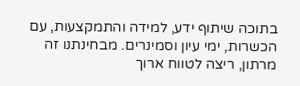בתוכה שיתוף ידע, למידה והתמקצעות, עם הכשרות, ימי עיון וסמינרים. מבחינתנו זה מרתון, ריצה לטווח ארוך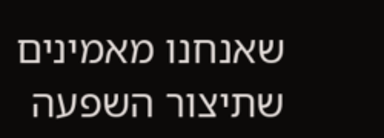שאנחנו מאמינים שתיצור השפעה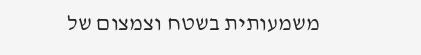משמעותית בשטח וצמצום של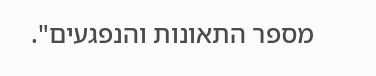מספר התאונות והנפגעים".